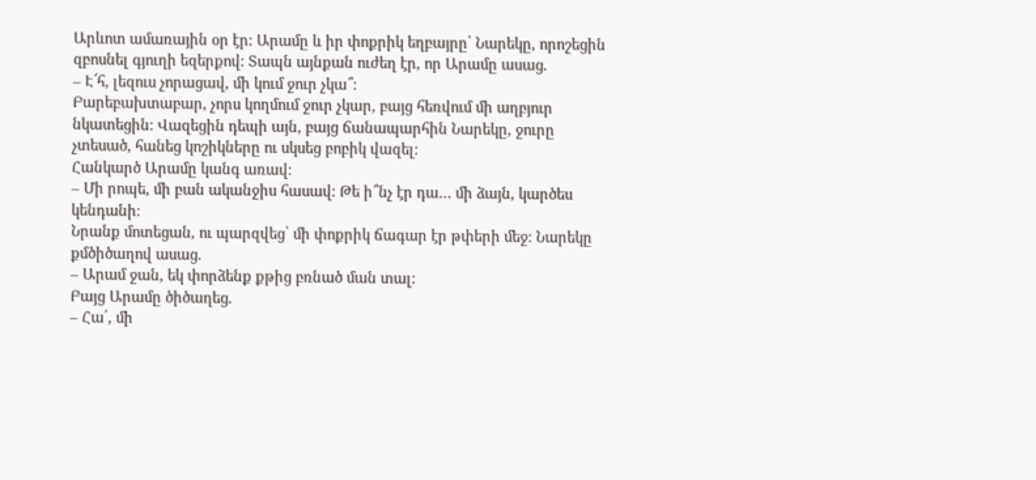Արևոտ ամառային օր էր։ Արամը և իր փոքրիկ եղբայրը՝ Նարեկը, որոշեցին զբոսնել գյուղի եզերքով։ Տապն այնքան ուժեղ էր, որ Արամը ասաց.
– Է՜հ, լեզուս չորացավ, մի կում ջուր չկա՞։
Բարեբախտաբար, չորս կողմում ջուր չկար, բայց հեռվում մի աղբյուր նկատեցին։ Վազեցին դեպի այն, բայց ճանապարհին Նարեկը, ջուրը չտեսած, հանեց կոշիկները ու սկսեց բոբիկ վազել։
Հանկարծ Արամը կանգ առավ։
– Մի րոպե, մի բան ականջիս հասավ։ Թե ի՞նչ էր դա… մի ձայն, կարծես կենդանի։
Նրանք մոտեցան, ու պարզվեց՝ մի փոքրիկ ճագար էր թփերի մեջ։ Նարեկը քմծիծաղով ասաց.
– Արամ ջան, եկ փորձենք քթից բռնած ման տալ։
Բայց Արամը ծիծաղեց.
– Հա՛, մի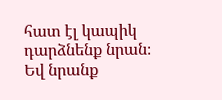հատ էլ կապիկ դարձնենք նրան։
Եվ նրանք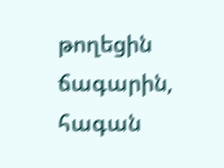թողեցին ճագարին, հագան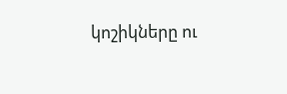կոշիկները ու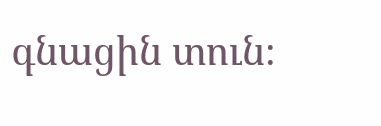գնացին տուն։